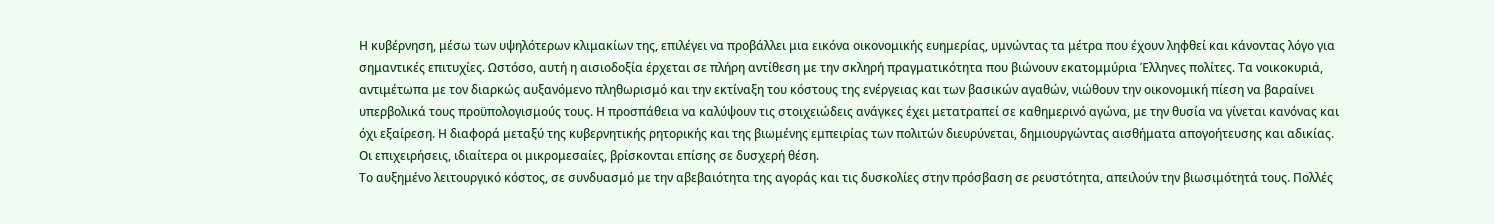Η κυβέρνηση, μέσω των υψηλότερων κλιμακίων της, επιλέγει να προβάλλει μια εικόνα οικονομικής ευημερίας, υμνώντας τα μέτρα που έχουν ληφθεί και κάνοντας λόγο για σημαντικές επιτυχίες. Ωστόσο, αυτή η αισιοδοξία έρχεται σε πλήρη αντίθεση με την σκληρή πραγματικότητα που βιώνουν εκατομμύρια Έλληνες πολίτες. Τα νοικοκυριά, αντιμέτωπα με τον διαρκώς αυξανόμενο πληθωρισμό και την εκτίναξη του κόστους της ενέργειας και των βασικών αγαθών, νιώθουν την οικονομική πίεση να βαραίνει υπερβολικά τους προϋπολογισμούς τους. Η προσπάθεια να καλύψουν τις στοιχειώδεις ανάγκες έχει μετατραπεί σε καθημερινό αγώνα, με την θυσία να γίνεται κανόνας και όχι εξαίρεση. Η διαφορά μεταξύ της κυβερνητικής ρητορικής και της βιωμένης εμπειρίας των πολιτών διευρύνεται, δημιουργώντας αισθήματα απογοήτευσης και αδικίας. Οι επιχειρήσεις, ιδιαίτερα οι μικρομεσαίες, βρίσκονται επίσης σε δυσχερή θέση.
Το αυξημένο λειτουργικό κόστος, σε συνδυασμό με την αβεβαιότητα της αγοράς και τις δυσκολίες στην πρόσβαση σε ρευστότητα, απειλούν την βιωσιμότητά τους. Πολλές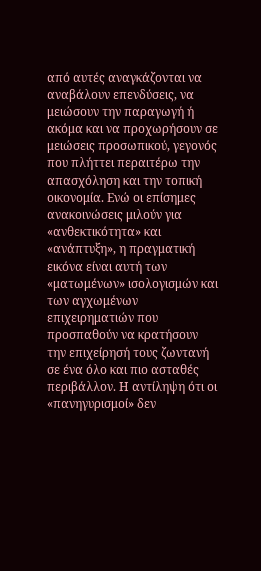από αυτές αναγκάζονται να αναβάλουν επενδύσεις, να μειώσουν την παραγωγή ή ακόμα και να προχωρήσουν σε μειώσεις προσωπικού, γεγονός που πλήττει περαιτέρω την απασχόληση και την τοπική οικονομία. Ενώ οι επίσημες ανακοινώσεις μιλούν για «ανθεκτικότητα» και «ανάπτυξη», η πραγματική εικόνα είναι αυτή των «ματωμένων» ισολογισμών και των αγχωμένων επιχειρηματιών που προσπαθούν να κρατήσουν την επιχείρησή τους ζωντανή σε ένα όλο και πιο ασταθές περιβάλλον. Η αντίληψη ότι οι «πανηγυρισμοί» δεν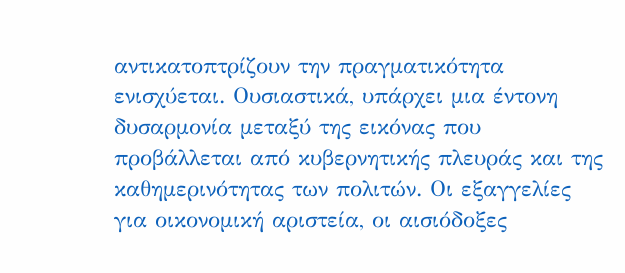αντικατοπτρίζουν την πραγματικότητα ενισχύεται. Ουσιαστικά, υπάρχει μια έντονη δυσαρμονία μεταξύ της εικόνας που προβάλλεται από κυβερνητικής πλευράς και της καθημερινότητας των πολιτών. Οι εξαγγελίες για οικονομική αριστεία, οι αισιόδοξες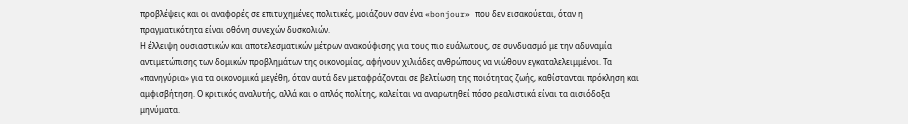προβλέψεις και οι αναφορές σε επιτυχημένες πολιτικές, μοιάζουν σαν ένα «bonjour» που δεν εισακούεται, όταν η πραγματικότητα είναι οθόνη συνεχών δυσκολιών.
Η έλλειψη ουσιαστικών και αποτελεσματικών μέτρων ανακούφισης για τους πιο ευάλωτους, σε συνδυασμό με την αδυναμία αντιμετώπισης των δομικών προβλημάτων της οικονομίας, αφήνουν χιλιάδες ανθρώπους να νιώθουν εγκαταλελειμμένοι. Τα «πανηγύρια» για τα οικονομικά μεγέθη, όταν αυτά δεν μεταφράζονται σε βελτίωση της ποιότητας ζωής, καθίστανται πρόκληση και αμφισβήτηση. Ο κριτικός αναλυτής, αλλά και ο απλός πολίτης, καλείται να αναρωτηθεί πόσο ρεαλιστικά είναι τα αισιόδοξα μηνύματα.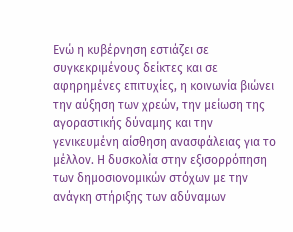Ενώ η κυβέρνηση εστιάζει σε συγκεκριμένους δείκτες και σε αφηρημένες επιτυχίες, η κοινωνία βιώνει την αύξηση των χρεών, την μείωση της αγοραστικής δύναμης και την γενικευμένη αίσθηση ανασφάλειας για το μέλλον. Η δυσκολία στην εξισορρόπηση των δημοσιονομικών στόχων με την ανάγκη στήριξης των αδύναμων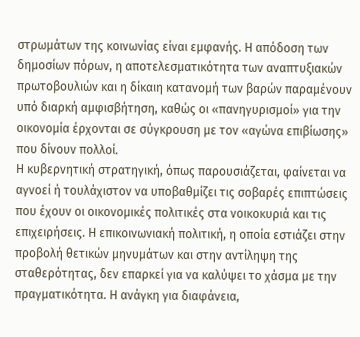στρωμάτων της κοινωνίας είναι εμφανής. Η απόδοση των δημοσίων πόρων, η αποτελεσματικότητα των αναπτυξιακών πρωτοβουλιών και η δίκαιη κατανομή των βαρών παραμένουν υπό διαρκή αμφισβήτηση, καθώς οι «πανηγυρισμοί» για την οικονομία έρχονται σε σύγκρουση με τον «αγώνα επιβίωσης» που δίνουν πολλοί.
Η κυβερνητική στρατηγική, όπως παρουσιάζεται, φαίνεται να αγνοεί ή τουλάχιστον να υποβαθμίζει τις σοβαρές επιπτώσεις που έχουν οι οικονομικές πολιτικές στα νοικοκυριά και τις επιχειρήσεις. Η επικοινωνιακή πολιτική, η οποία εστιάζει στην προβολή θετικών μηνυμάτων και στην αντίληψη της σταθερότητας, δεν επαρκεί για να καλύψει το χάσμα με την πραγματικότητα. Η ανάγκη για διαφάνεια,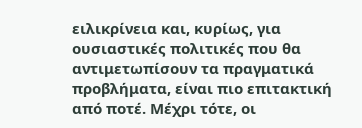ειλικρίνεια και, κυρίως, για ουσιαστικές πολιτικές που θα αντιμετωπίσουν τα πραγματικά προβλήματα, είναι πιο επιτακτική από ποτέ. Μέχρι τότε, οι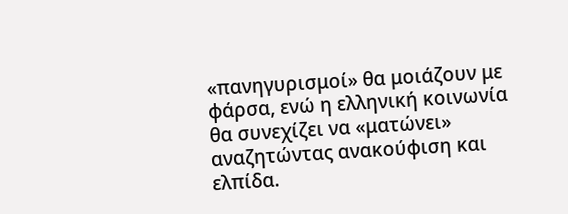«πανηγυρισμοί» θα μοιάζουν με φάρσα, ενώ η ελληνική κοινωνία θα συνεχίζει να «ματώνει» αναζητώντας ανακούφιση και ελπίδα.